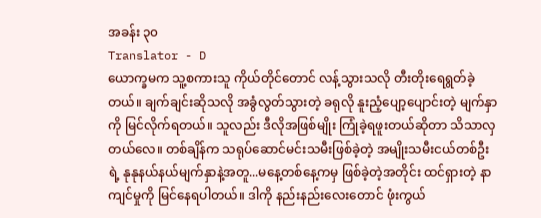အခန်း ၃၀
Translator - D
ယောက္ခမက သူ့စကားသူ ကိုယ်တိုင်တောင် လန့်သွားသလို တီးတိုးရေရွတ်ခဲ့တယ်။ ချက်ချင်းဆိုသလို အခွံလွတ်သွားတဲ့ ခရုလို နူးညံ့ပျော့ပျောင်းတဲ့ မျက်နှာကို မြင်လိုက်ရတယ်။ သူလည်း ဒီလိုအဖြစ်မျိုး ကြုံခဲ့ရဖူးတယ်ဆိုတာ သိသာလှတယ်လေ။ တစ်ချိန်က သရုပ်ဆောင်မင်းသမီးဖြစ်ခဲ့တဲ့ အမျိုးသမီးငယ်တစ်ဦးရဲ့ နုနုနယ်နယ်မျက်နှာနဲ့အတူ...မနေ့တစ်နေ့ကမှ ဖြစ်ခဲ့တဲ့အတိုင်း ထင်ရှားတဲ့ နာကျင်မှုကို မြင်နေရပါတယ်။ ဒါကို နည်းနည်းလေးတောင် ဖုံးကွယ်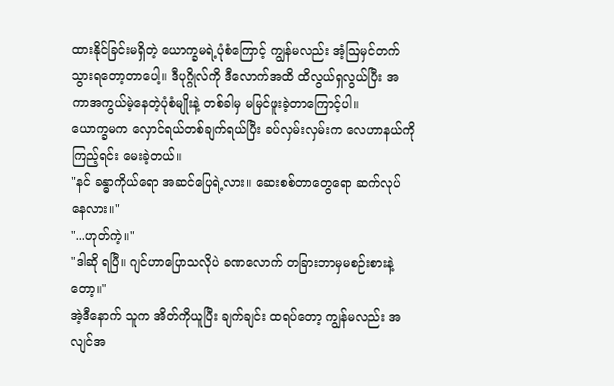ထားနိုင်ခြင်းမရှိတဲ့ ယောက္ခမရဲ့ပုံစံကြောင့် ကျွန်မလည်း အံ့ဩမှင်တက်သွားရတော့တာပေါ့။ ဒီပုဂ္ဂိုလ်ကို ဒီလောက်အထိ ထိလွယ်ရှလွယ်ပြီး အကာအကွယ်မဲ့နေတဲ့ပုံစံမျိုးနဲ့ တစ်ခါမှ မမြင်ဖူးခဲ့တာကြောင့်ပါ။
ယောက္ခမက လှောင်ရယ်တစ်ချက်ရယ်ပြီး ခပ်လှမ်းလှမ်းက လေဟာနယ်ကိုကြည့်ရင်း မေးခဲ့တယ်။
"နင် ခန္ဓာကိုယ်ရော အဆင်ပြေရဲ့လား။ ဆေးစစ်တာတွေရော ဆက်လုပ်နေလား။"
"...ဟုတ်ကဲ့။"
"ဒါဆို ရပြီ။ ဂျင်ဟာပြောသလိုပဲ ခဏလောက် တခြားဘာမှမစဉ်းစားနဲ့တော့။"
အဲ့ဒီနောက် သူက အိတ်ကိုယူပြီး ချက်ချင်း ထရပ်တော့ ကျွန်မလည်း အလျင်အ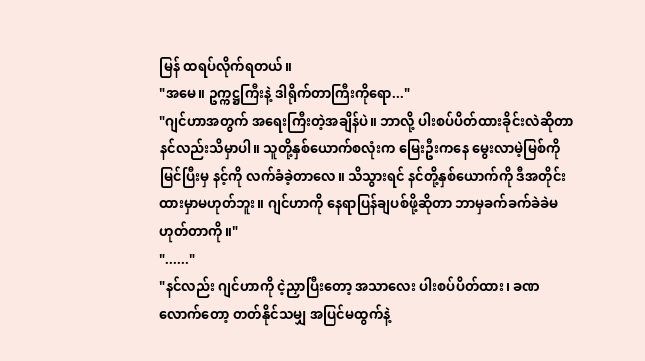မြန် ထရပ်လိုက်ရတယ်။
"အမေ။ ဥက္ကဋ္ဌကြီးနဲ့ ဒါရိုက်တာကြီးကိုရော..."
"ဂျင်ဟာအတွက် အရေးကြီးတဲ့အချိန်ပဲ။ ဘာလို့ ပါးစပ်ပိတ်ထားခိုင်းလဲဆိုတာ နင်လည်းသိမှာပါ။ သူတို့နှစ်ယောက်စလုံးက မြေးဦးကနေ မွေးလာမဲ့မြစ်ကို မြင်ပြီးမှ နင့်ကို လက်ခံခဲ့တာလေ။ သိသွားရင် နင်တို့နှစ်ယောက်ကို ဒီအတိုင်းထားမှာမဟုတ်ဘူး။ ဂျင်ဟာကို နေရာပြန်ချပစ်ဖို့ဆိုတာ ဘာမှခက်ခက်ခဲခဲမဟုတ်တာကို။"
"......"
"နင်လည်း ဂျင်ဟာကို ငဲ့ညှာပြီးတော့ အသာလေး ပါးစပ်ပိတ်ထား၊ ခဏလောက်တော့ တတ်နိုင်သမျှ အပြင်မထွက်နဲ့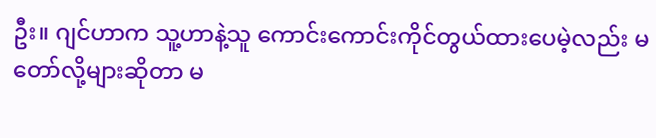ဦး။ ဂျင်ဟာက သူ့ဟာနဲ့သူ ကောင်းကောင်းကိုင်တွယ်ထားပေမဲ့လည်း မတော်လို့များဆိုတာ မ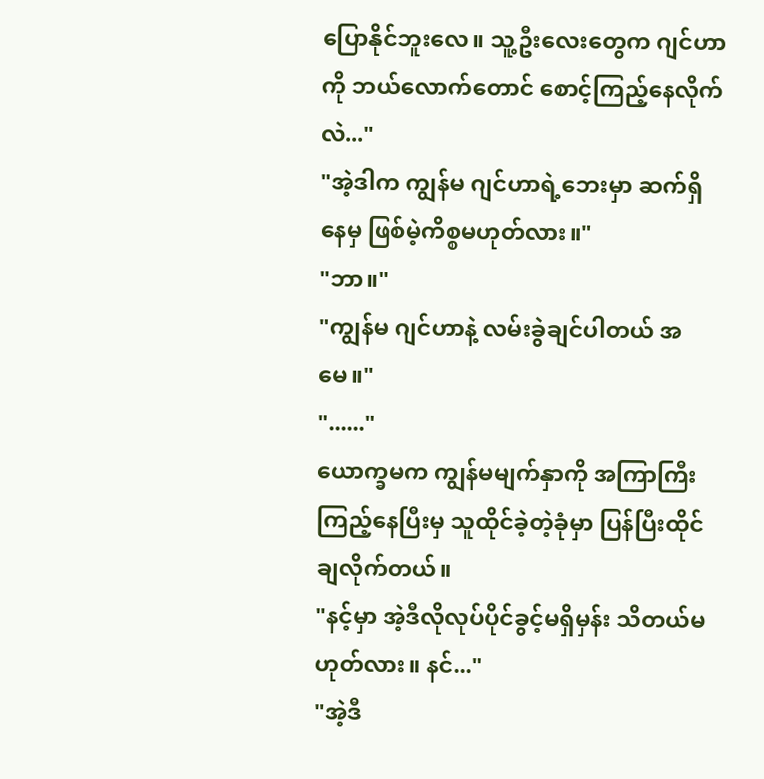ပြောနိုင်ဘူးလေ။ သူ့ဦးလေးတွေက ဂျင်ဟာကို ဘယ်လောက်တောင် စောင့်ကြည့်နေလိုက်လဲ..."
"အဲ့ဒါက ကျွန်မ ဂျင်ဟာရဲ့ဘေးမှာ ဆက်ရှိနေမှ ဖြစ်မဲ့ကိစ္စမဟုတ်လား။"
"ဘာ။"
"ကျွန်မ ဂျင်ဟာနဲ့ လမ်းခွဲချင်ပါတယ် အမေ။"
"......"
ယောက္ခမက ကျွန်မမျက်နှာကို အကြာကြီး ကြည့်နေပြီးမှ သူထိုင်ခဲ့တဲ့ခုံမှာ ပြန်ပြီးထိုင်ချလိုက်တယ်။
"နင့်မှာ အဲ့ဒီလိုလုပ်ပိုင်ခွင့်မရှိမှန်း သိတယ်မဟုတ်လား။ နင်..."
"အဲ့ဒီ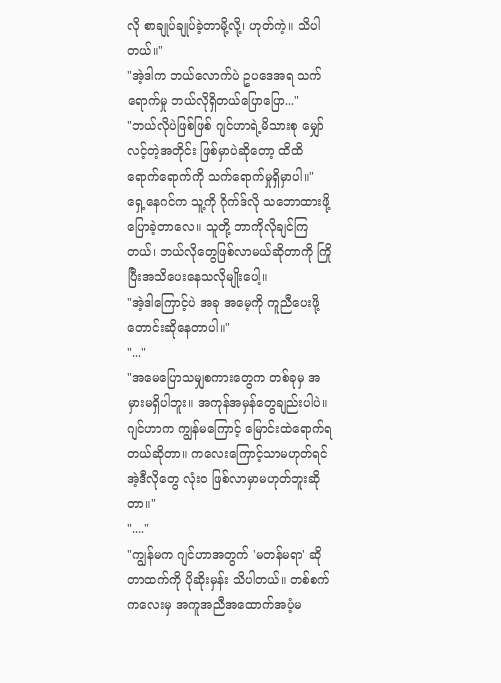လို စာချုပ်ချုပ်ခဲ့တာမို့လို့၊ ဟုတ်ကဲ့။ သိပါတယ်။"
"အဲ့ဒါက ဘယ်လောက်ပဲ ဥပဒေအရ သက်ရောက်မှု ဘယ်လိုရှိတယ်ပြောပြော..."
"ဘယ်လိုပဲဖြစ်ဖြစ် ဂျင်ဟာရဲ့မိသားစု မျှော်လင့်တဲ့အတိုင်း ဖြစ်မှာပဲဆိုတော့ ထိထိရောက်ရောက်ကို သက်ရောက်မှုရှိမှာပါ။"
ရှေ့နေဂင်က သူ့ကို ဂိုက်ဒ်လို သဘောထားဖို့ ပြောခဲ့တာလေ။ သူတို့ ဘာကိုလိုချင်ကြတယ်၊ ဘယ်လိုတွေဖြစ်လာမယ်ဆိုတာကို ကြိုပြီးအသိပေးနေသလိုမျိုးပေါ့။
"အဲ့ဒါကြောင့်ပဲ အခု အမေ့ကို ကူညီပေးဖို့ တောင်းဆိုနေတာပါ။"
"..."
"အမေပြောသမျှစကားတွေက တစ်ခုမှ အမှားမရှိပါဘူး။ အကုန်အမှန်တွေချည်းပါပဲ။ ဂျင်ဟာက ကျွန်မကြောင့် မြောင်းထဲရောက်ရတယ်ဆိုတာ။ ကလေးကြောင့်သာမဟုတ်ရင် အဲ့ဒီလိုတွေ လုံးဝ ဖြစ်လာမှာမဟုတ်ဘူးဆိုတာ။"
"...."
"ကျွန်မက ဂျင်ဟာအတွက် 'မတန်မရာ' ဆိုတာထက်ကို ပိုဆိုးမှန်း သိပါတယ်။ တစ်စက်ကလေးမှ အကူအညီအထောက်အပံ့မ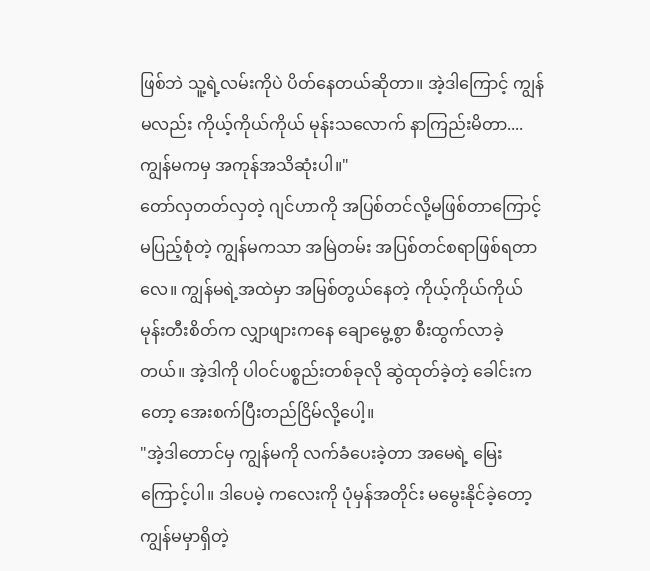ဖြစ်ဘဲ သူ့ရဲ့လမ်းကိုပဲ ပိတ်နေတယ်ဆိုတာ။ အဲ့ဒါကြောင့် ကျွန်မလည်း ကိုယ့်ကိုယ်ကိုယ် မုန်းသလောက် နာကြည်းမိတာ....ကျွန်မကမှ အကုန်အသိဆုံးပါ။"
တော်လှတတ်လှတဲ့ ဂျင်ဟာကို အပြစ်တင်လို့မဖြစ်တာကြောင့် မပြည့်စုံတဲ့ ကျွန်မကသာ အမြဲတမ်း အပြစ်တင်စရာဖြစ်ရတာလေ။ ကျွန်မရဲ့အထဲမှာ အမြစ်တွယ်နေတဲ့ ကိုယ့်ကိုယ်ကိုယ်မုန်းတီးစိတ်က လျှာဖျားကနေ ချောမွေ့စွာ စီးထွက်လာခဲ့တယ်။ အဲ့ဒါကို ပါဝင်ပစ္စည်းတစ်ခုလို ဆွဲထုတ်ခဲ့တဲ့ ခေါင်းကတော့ အေးစက်ပြီးတည်ငြိမ်လို့ပေါ့။
"အဲ့ဒါတောင်မှ ကျွန်မကို လက်ခံပေးခဲ့တာ အမေရဲ့ မြေးကြောင့်ပါ။ ဒါပေမဲ့ ကလေးကို ပုံမှန်အတိုင်း မမွေးနိုင်ခဲ့တော့ ကျွန်မမှာရှိတဲ့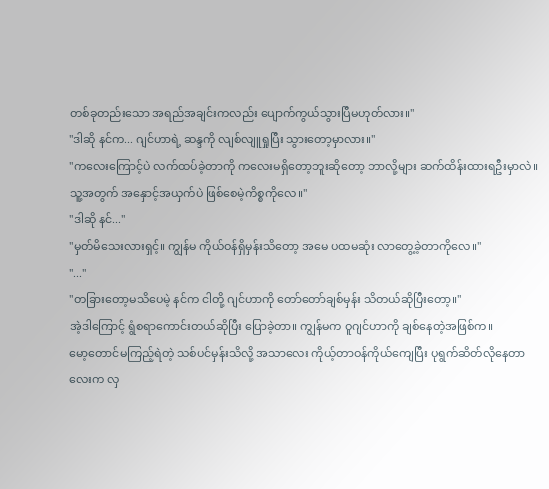တစ်ခုတည်းသော အရည်အချင်းကလည်း ပျောက်ကွယ်သွားပြီမဟုတ်လား။"
"ဒါဆို နင်က... ဂျင်ဟာရဲ့ ဆန္ဒကို လျစ်လျူရှုပြီး သွားတော့မှာလား။"
"ကလေးကြောင့်ပဲ လက်ထပ်ခဲ့တာကို ကလေးမရှိတော့ဘူးဆိုတော့ ဘာလို့များ ဆက်ထိန်းထားရဦးမှာလဲ။ သူ့အတွက် အနှောင့်အယှက်ပဲ ဖြစ်စေမဲ့ကိစ္စကိုလေ။"
"ဒါဆို နင်..."
"မှတ်မိသေးလားရှင့်။ ကျွန်မ ကိုယ်ဝန်ရှိမှန်းသိတော့ အမေ ပထမဆုံး လာတွေ့ခဲ့တာကိုလေ။"
"..."
"တခြားတော့မသိပေမဲ့ နင်က ငါတို့ ဂျင်ဟာကို တော်တော်ချစ်မှန်း သိတယ်ဆိုပြီးတော့။"
အဲ့ဒါကြောင့် ရွံစရာကောင်းတယ်ဆိုပြီး ပြောခဲ့တာ။ ကျွန်မက ဝူဂျင်ဟာကို ချစ်နေတဲ့အဖြစ်က။
မော့တောင်မကြည့်ရဲတဲ့ သစ်ပင်မှန်းသိလို့ အသာလေး ကိုယ့်တာဝန်ကိုယ်ကျေပြီး ပုရွက်ဆိတ်လိုနေတာလေးက လှ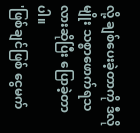လို့ ချစ်ပေးခဲ့တာကို ဒီလိုမျိုး သစ္စာဖောက်ရသလားဆိုပြီး ပြောခဲ့တာပါ။
'ဖြစ်ချင်ဖြစ် ငွေမက်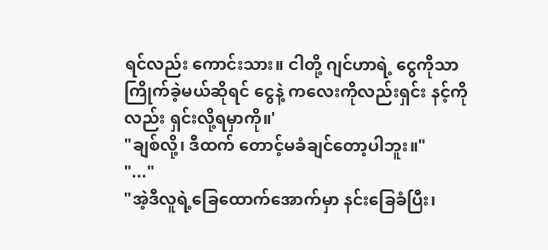ရင်လည်း ကောင်းသား။ ငါတို့ ဂျင်ဟာရဲ့ ငွေကိုသာ ကြိုက်ခဲ့မယ်ဆိုရင် ငွေနဲ့ ကလေးကိုလည်းရှင်း နင့်ကိုလည်း ရှင်းလို့ရမှာကို။'
"ချစ်လို့၊ ဒီထက် တောင့်မခံချင်တော့ပါဘူး။"
"..."
"အဲ့ဒီလူရဲ့ခြေထောက်အောက်မှာ နင်းခြေခံပြီး၊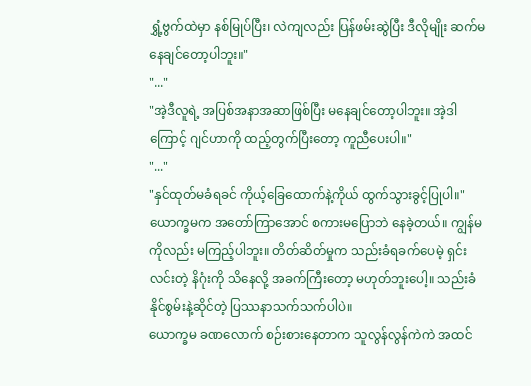ရွှံ့ဗွက်ထဲမှာ နစ်မြုပ်ပြီး၊ လဲကျလည်း ပြန်ဖမ်းဆွဲပြီး ဒီလိုမျိုး ဆက်မနေချင်တော့ပါဘူး။"
"..."
"အဲ့ဒီလူရဲ့ အပြစ်အနာအဆာဖြစ်ပြီး မနေချင်တော့ပါဘူး။ အဲ့ဒါကြောင့် ဂျင်ဟာကို ထည့်တွက်ပြီးတော့ ကူညီပေးပါ။"
"..."
"နှင်ထုတ်မခံရခင် ကိုယ့်ခြေထောက်နဲ့ကိုယ် ထွက်သွားခွင့်ပြုပါ။"
ယောက္ခမက အတော်ကြာအောင် စကားမပြောဘဲ နေခဲ့တယ်။ ကျွန်မကိုလည်း မကြည့်ပါဘူး။ တိတ်ဆိတ်မှုက သည်းခံရခက်ပေမဲ့ ရှင်းလင်းတဲ့ နိဂုံးကို သိနေလို့ အခက်ကြီးတော့ မဟုတ်ဘူးပေါ့။ သည်းခံနိုင်စွမ်းနဲ့ဆိုင်တဲ့ ပြဿနာသက်သက်ပါပဲ။
ယောက္ခမ ခဏလောက် စဉ်းစားနေတာက သူလွန်လွန်ကဲကဲ အထင်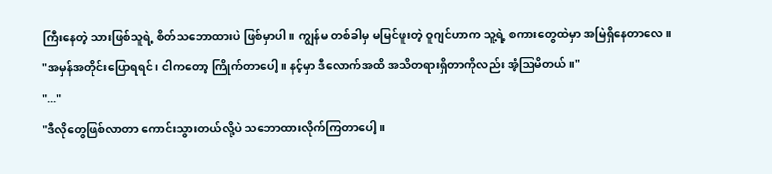ကြီးနေတဲ့ သားဖြစ်သူရဲ့ စိတ်သဘောထားပဲ ဖြစ်မှာပါ။ ကျွန်မ တစ်ခါမှ မမြင်ဖူးတဲ့ ဝူဂျင်ဟာက သူ့ရဲ့ စကားတွေထဲမှာ အမြဲရှိနေတာလေ။
"အမှန်အတိုင်းပြောရရင်၊ ငါကတော့ ကြိုက်တာပေါ့။ နင့်မှာ ဒီလောက်အထိ အသိတရားရှိတာကိုလည်း အံ့ဩမိတယ်။"
"..."
"ဒီလိုတွေဖြစ်လာတာ ကောင်းသွားတယ်လို့ပဲ သဘောထားလိုက်ကြတာပေါ့။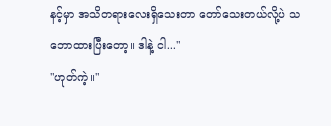နင့်မှာ အသိတရားလေးရှိသေးတာ တော်သေးတယ်လို့ပဲ သဘောထားပြီးတော့။ ဒါနဲ့ ငါ..."
"ဟုတ်ကဲ့။"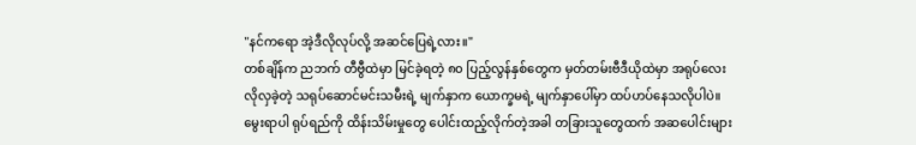"နင်ကရော အဲ့ဒီလိုလုပ်လို့ အဆင်ပြေရဲ့လား။"
တစ်ချိန်က ညဘက် တီဗွီထဲမှာ မြင်ခဲ့ရတဲ့ ၈၀ ပြည့်လွန်နှစ်တွေက မှတ်တမ်းဗီဒီယိုထဲမှာ အရုပ်လေးလိုလှခဲ့တဲ့ သရုပ်ဆောင်မင်းသမီးရဲ့ မျက်နှာက ယောက္ခမရဲ့ မျက်နှာပေါ်မှာ ထပ်ဟပ်နေသလိုပါပဲ။ မွေးရာပါ ရုပ်ရည်ကို ထိန်းသိမ်းမှုတွေ ပေါင်းထည့်လိုက်တဲ့အခါ တခြားသူတွေထက် အဆပေါင်းများ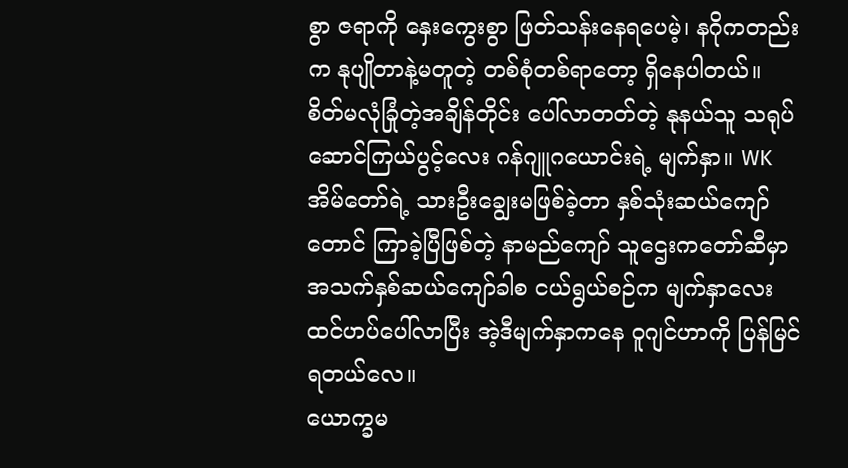စွာ ဇရာကို နှေးကွေးစွာ ဖြတ်သန်းနေရပေမဲ့၊ နဂိုကတည်းက နုပျိုတာနဲ့မတူတဲ့ တစ်စုံတစ်ရာတော့ ရှိနေပါတယ်။
စိတ်မလုံခြုံတဲ့အချိန်တိုင်း ပေါ်လာတတ်တဲ့ နုနယ်သူ သရုပ်ဆောင်ကြယ်ပွင့်လေး ဂန်ဂျူဂယောင်းရဲ့ မျက်နှာ။ WK အိမ်တော်ရဲ့ သားဦးချွေးမဖြစ်ခဲ့တာ နှစ်သုံးဆယ်ကျော်တောင် ကြာခဲ့ပြီဖြစ်တဲ့ နာမည်ကျော် သူဌေးကတော်ဆီမှာ အသက်နှစ်ဆယ်ကျော်ခါစ ငယ်ရွယ်စဉ်က မျက်နှာလေး ထင်ဟပ်ပေါ်လာပြီး အဲ့ဒီမျက်နှာကနေ ဝူဂျင်ဟာကို ပြန်မြင်ရတယ်လေ။
ယောက္ခမ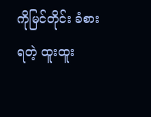ကိုမြင်တိုင်း ခံစားရတဲ့ ထူးထူး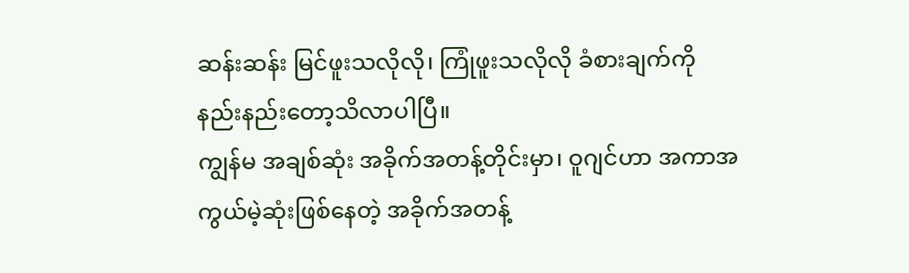ဆန်းဆန်း မြင်ဖူးသလိုလို၊ ကြုံဖူးသလိုလို ခံစားချက်ကို နည်းနည်းတော့သိလာပါပြီ။
ကျွန်မ အချစ်ဆုံး အခိုက်အတန့်တိုင်းမှာ၊ ဝူဂျင်ဟာ အကာအကွယ်မဲ့ဆုံးဖြစ်နေတဲ့ အခိုက်အတန့်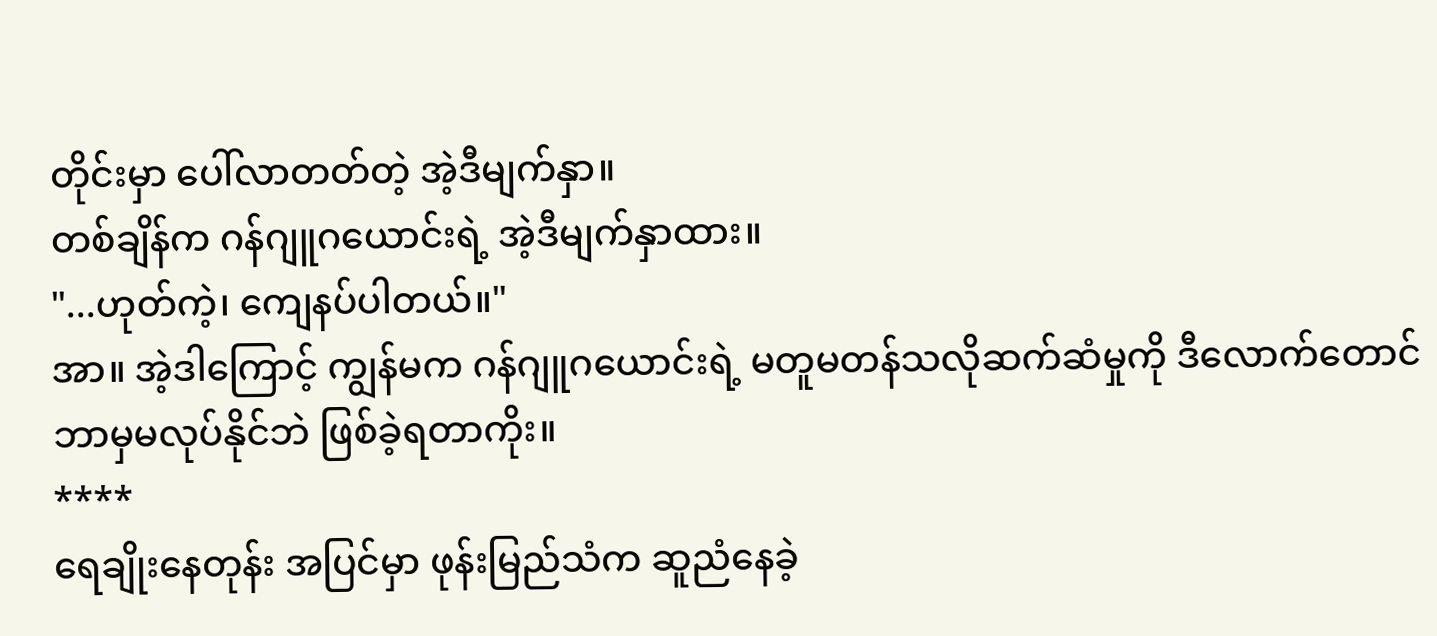တိုင်းမှာ ပေါ်လာတတ်တဲ့ အဲ့ဒီမျက်နှာ။
တစ်ချိန်က ဂန်ဂျူဂယောင်းရဲ့ အဲ့ဒီမျက်နှာထား။
"...ဟုတ်ကဲ့၊ ကျေနပ်ပါတယ်။"
အာ။ အဲ့ဒါကြောင့် ကျွန်မက ဂန်ဂျူဂယောင်းရဲ့ မတူမတန်သလိုဆက်ဆံမှုကို ဒီလောက်တောင် ဘာမှမလုပ်နိုင်ဘဲ ဖြစ်ခဲ့ရတာကိုး။
****
ရေချိုးနေတုန်း အပြင်မှာ ဖုန်းမြည်သံက ဆူညံနေခဲ့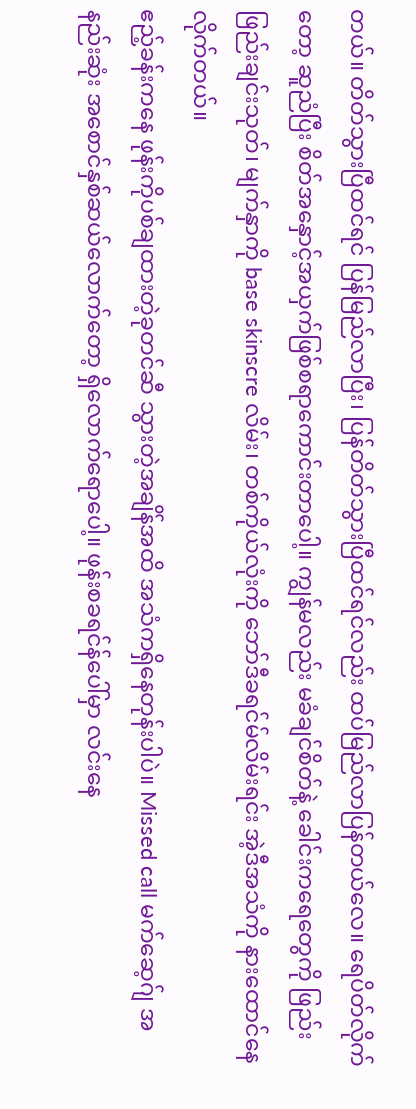တယ်။ တိတ်သွားပြီထင်ရင် ပြန်မြည်လာပြီး၊ ပြန်တိတ်သွားပြီထင်ရင်လည်း ထပ်မြည်လာပြန်တယ်လေ။ ရေပိတ်လိုက်တော့ ဆူညံပြီး စိတ်အနှောင့်အယှက်ဖြစ်စရာကောင်းတာပေါ့။ ကျွန်မလည်း မခံချင်စိတ်နဲ့ ခေါင်းကရေတွေကို ဖြည်းဖြည်းချင်းသုတ်၊ မျက်နှာကို base skinscre လိမ်း၊ တစ်ကိုယ်လုံးကို ဘော်ဒီခရင်မ်လိမ်းရင်း အဲ့ဒီအသံကို နားထောင်နေလိုက်တယ်။
ဧည့်ခန်းကနေ ဖုန်းကိုပစ်ချထားတဲ့ခုတင်ဆီ သွားတဲ့အချိန်အထိ အသံကရှိနေတုန်းပါပဲ။ Missed call မက်ဆေ့ဂ်ျ အနည်းဆုံး အစောင်နှစ်ဆယ်လောက်တော့ ရှိလောက်ရောပေါ့။ ဖုန်းစခရင်န်ပေါ်မှာ လင်းနေ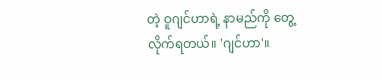တဲ့ ဝူဂျင်ဟာရဲ့ နာမည်ကို တွေ့လိုက်ရတယ်။ 'ဂျင်ဟာ'။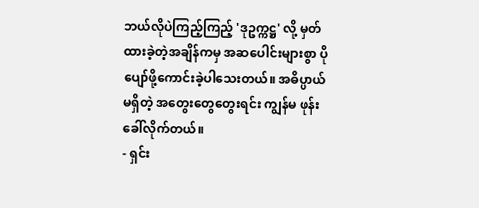ဘယ်လိုပဲကြည့်ကြည့် 'ဒုဥက္ကဋ္ဌ' လို့ မှတ်ထားခဲ့တဲ့အချိန်ကမှ အဆပေါင်းများစွာ ပိုပျော်ဖို့ကောင်းခဲ့ပါသေးတယ်။ အဓိပ္ပာယ်မရှိတဲ့ အတွေးတွေတွေးရင်း ကျွန်မ ဖုန်းခေါ်လိုက်တယ်။
- ရှင်း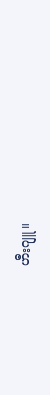ဟီးဂျူ။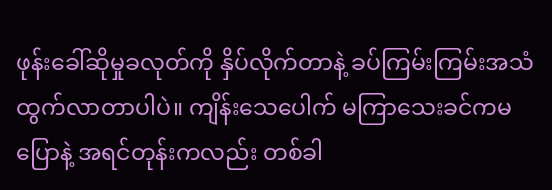ဖုန်းခေါ်ဆိုမှုခလုတ်ကို နှိပ်လိုက်တာနဲ့ ခပ်ကြမ်းကြမ်းအသံ ထွက်လာတာပါပဲ။ ကျိန်းသေပေါက် မကြာသေးခင်ကမပြောနဲ့ အရင်တုန်းကလည်း တစ်ခါ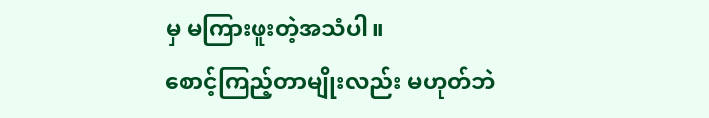မှ မကြားဖူးတဲ့အသံပါ။
စောင့်ကြည့်တာမျိုးလည်း မဟုတ်ဘဲ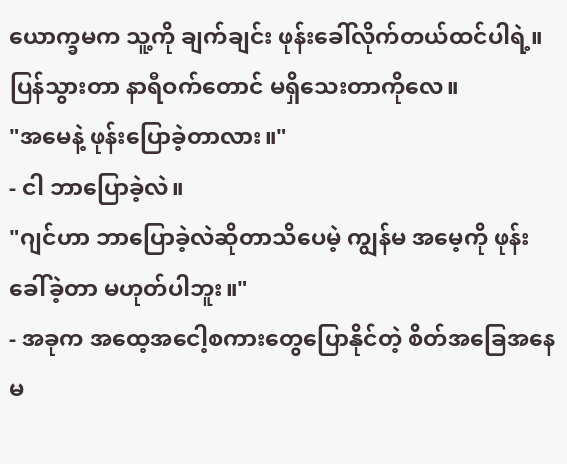ယောက္ခမက သူ့ကို ချက်ချင်း ဖုန်းခေါ်လိုက်တယ်ထင်ပါရဲ့။ ပြန်သွားတာ နာရီဝက်တောင် မရှိသေးတာကိုလေ။
"အမေနဲ့ ဖုန်းပြောခဲ့တာလား။"
- ငါ ဘာပြောခဲ့လဲ။
"ဂျင်ဟာ ဘာပြောခဲ့လဲဆိုတာသိပေမဲ့ ကျွန်မ အမေ့ကို ဖုန်းခေါ်ခဲ့တာ မဟုတ်ပါဘူး။"
- အခုက အထေ့အငေါ့စကားတွေပြောနိုင်တဲ့ စိတ်အခြေအနေမ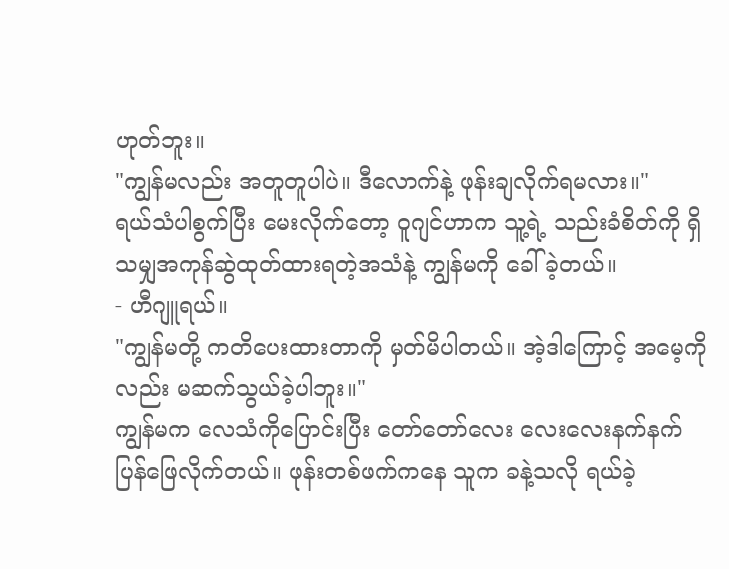ဟုတ်ဘူး။
"ကျွန်မလည်း အတူတူပါပဲ။ ဒီလောက်နဲ့ ဖုန်းချလိုက်ရမလား။"
ရယ်သံပါစွက်ပြီး မေးလိုက်တော့ ဝူဂျင်ဟာက သူ့ရဲ့ သည်းခံစိတ်ကို ရှိသမျှအကုန်ဆွဲထုတ်ထားရတဲ့အသံနဲ့ ကျွန်မကို ခေါ်ခဲ့တယ်။
- ဟီဂျူရယ်။
"ကျွန်မတို့ ကတိပေးထားတာကို မှတ်မိပါတယ်။ အဲ့ဒါကြောင့် အမေ့ကိုလည်း မဆက်သွယ်ခဲ့ပါဘူး။"
ကျွန်မက လေသံကိုပြောင်းပြီး တော်တော်လေး လေးလေးနက်နက် ပြန်ဖြေလိုက်တယ်။ ဖုန်းတစ်ဖက်ကနေ သူက ခနဲ့သလို ရယ်ခဲ့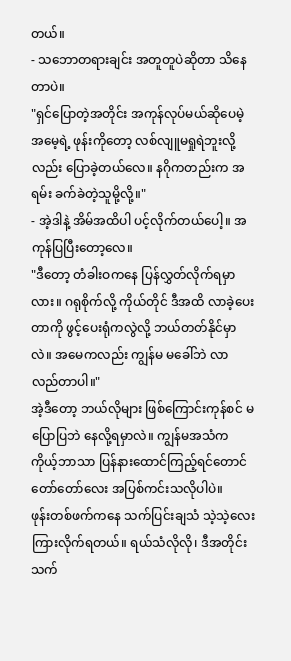တယ်။
- သဘောတရားချင်း အတူတူပဲဆိုတာ သိနေတာပဲ။
"ရှင်ပြောတဲ့အတိုင်း အကုန်လုပ်မယ်ဆိုပေမဲ့ အမေ့ရဲ့ ဖုန်းကိုတော့ လစ်လျူမရှုရဲဘူးလို့လည်း ပြောခဲ့တယ်လေ။ နဂိုကတည်းက အရမ်း ခက်ခဲတဲ့သူမို့လို့။"
- အဲ့ဒါနဲ့ အိမ်အထိပါ ပင့်လိုက်တယ်ပေါ့။ အကုန်ပြပြီးတော့လေ။
"ဒီတော့ တံခါးဝကနေ ပြန်လွှတ်လိုက်ရမှာလား။ ဂရုစိုက်လို့ ကိုယ်တိုင် ဒီအထိ လာခဲ့ပေးတာကို ဖွင့်ပေးရုံကလွဲလို့ ဘယ်တတ်နိုင်မှာလဲ။ အမေကလည်း ကျွန်မ မခေါ်ဘဲ လာလည်တာပါ။"
အဲ့ဒီတော့ ဘယ်လိုများ ဖြစ်ကြောင်းကုန်စင် မပြောပြဘဲ နေလို့ရမှာလဲ။ ကျွန်မအသံက ကိုယ့်ဘာသာ ပြန်နားထောင်ကြည့်ရင်တောင် တော်တော်လေး အပြစ်ကင်းသလိုပါပဲ။
ဖုန်းတစ်ဖက်ကနေ သက်ပြင်းချသံ သဲ့သဲ့လေး ကြားလိုက်ရတယ်။ ရယ်သံလိုလို၊ ဒီအတိုင်း သက်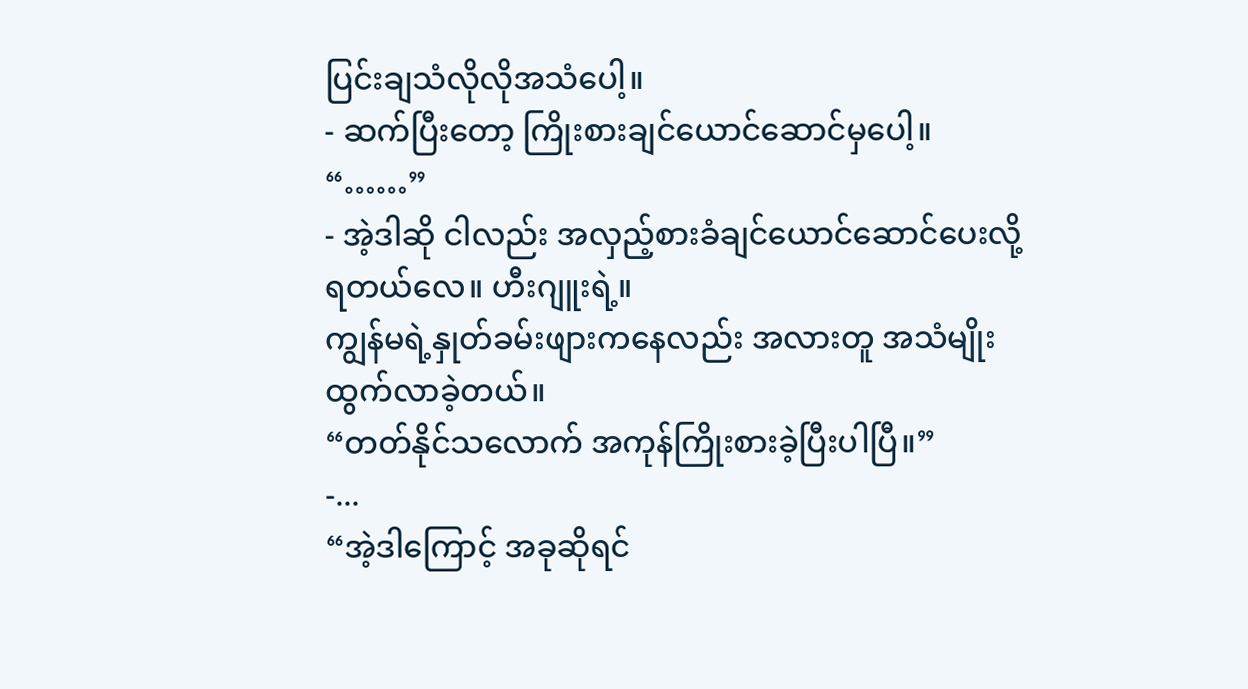ပြင်းချသံလိုလိုအသံပေါ့။
- ဆက်ပြီးတော့ ကြိုးစားချင်ယောင်ဆောင်မှပေါ့။
“……”
- အဲ့ဒါဆို ငါလည်း အလှည့်စားခံချင်ယောင်ဆောင်ပေးလို့ရတယ်လေ။ ဟီးဂျူးရဲ့။
ကျွန်မရဲ့နှုတ်ခမ်းဖျားကနေလည်း အလားတူ အသံမျိုး ထွက်လာခဲ့တယ်။
“တတ်နိုင်သလောက် အကုန်ကြိုးစားခဲ့ပြီးပါပြီ။”
-...
“အဲ့ဒါကြောင့် အခုဆိုရင်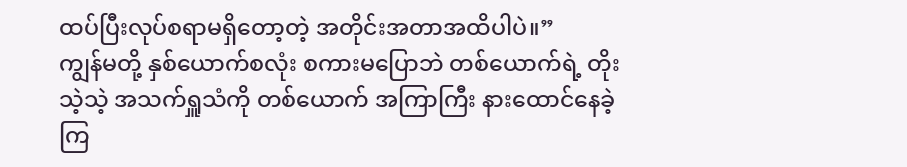ထပ်ပြီးလုပ်စရာမရှိတော့တဲ့ အတိုင်းအတာအထိပါပဲ။”
ကျွန်မတို့ နှစ်ယောက်စလုံး စကားမပြောဘဲ တစ်ယောက်ရဲ့ တိုးသဲ့သဲ့ အသက်ရှူသံကို တစ်ယောက် အကြာကြီး နားထောင်နေခဲ့ကြ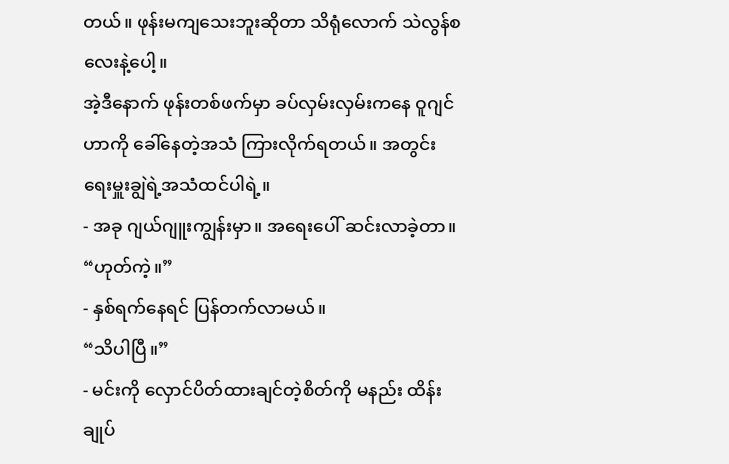တယ်။ ဖုန်းမကျသေးဘူးဆိုတာ သိရုံလောက် သဲလွန်စလေးနဲ့ပေါ့။
အဲ့ဒီနောက် ဖုန်းတစ်ဖက်မှာ ခပ်လှမ်းလှမ်းကနေ ဝူဂျင်ဟာကို ခေါ်နေတဲ့အသံ ကြားလိုက်ရတယ်။ အတွင်းရေးမှူးချွဲရဲ့အသံထင်ပါရဲ့။
- အခု ဂျယ်ဂျူးကျွန်းမှာ။ အရေးပေါ် ဆင်းလာခဲ့တာ။
“ဟုတ်ကဲ့။”
- နှစ်ရက်နေရင် ပြန်တက်လာမယ်။
“သိပါပြီ။”
- မင်းကို လှောင်ပိတ်ထားချင်တဲ့စိတ်ကို မနည်း ထိန်းချုပ်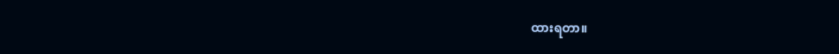ထားရတာ။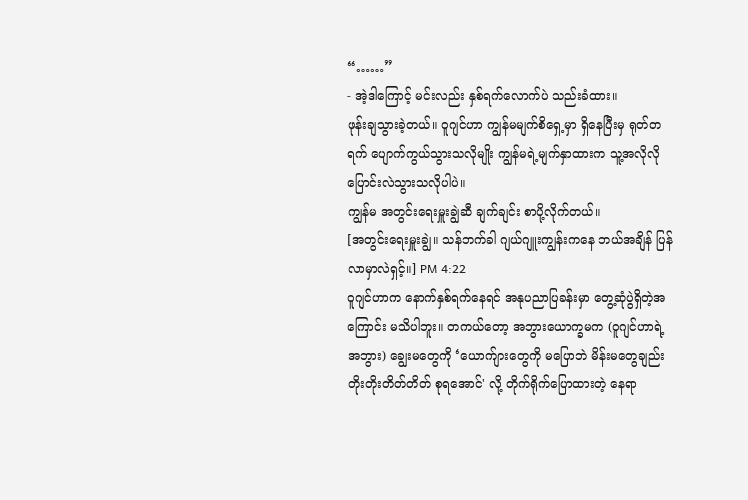“……”
- အဲ့ဒါကြောင့် မင်းလည်း နှစ်ရက်လောက်ပဲ သည်းခံထား။
ဖုန်းချသွားခဲ့တယ်။ ဝူဂျင်ဟာ ကျွန်မမျက်စိရှေ့မှာ ရှိနေပြီးမှ ရုတ်တရက် ပျောက်ကွယ်သွားသလိုမျိုး ကျွန်မရဲ့မျက်နှာထားက သူ့အလိုလို ပြောင်းလဲသွားသလိုပါပဲ။
ကျွန်မ အတွင်းရေးမှူးချွဲဆီ ချက်ချင်း စာပို့လိုက်တယ်။
[အတွင်းရေးမှူးချွဲ။ သန်ဘက်ခါ ဂျယ်ဂျူးကျွန်းကနေ ဘယ်အချိန် ပြန်လာမှာလဲရှင့်။] PM 4:22
ဝူဂျင်ဟာက နောက်နှစ်ရက်နေရင် အနုပညာပြခန်းမှာ တွေ့ဆုံပွဲရှိတဲ့အကြောင်း မသိပါဘူး။ တကယ်တော့ အဘွားယောက္ခမက (ဝူဂျင်ဟာရဲ့အဘွား) ချွေးမတွေကို ‘ယောက်ျားတွေကို မပြောဘဲ မိန်းမတွေချည်း တိုးတိုးတိတ်တိတ် စုရအောင်' လို့ တိုက်ရိုက်ပြောထားတဲ့ နေရာ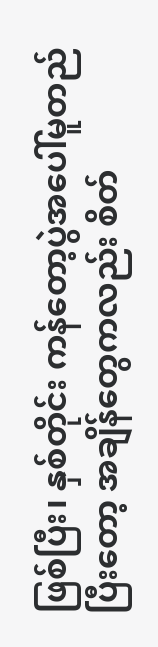ဖြစ်ပြီး၊ နှစ်တိုင်း ကန်တော့ပွဲအပေါ်မူတည်ပြီးတော့ အချိန်တွေကလည်း စိတ်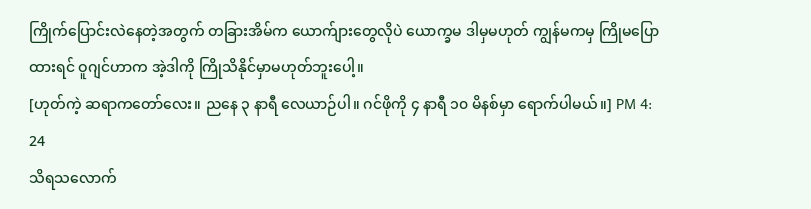ကြိုက်ပြောင်းလဲနေတဲ့အတွက် တခြားအိမ်က ယောက်ျားတွေလိုပဲ ယောက္ခမ ဒါမှမဟုတ် ကျွန်မကမှ ကြိုမပြောထားရင် ဝူဂျင်ဟာက အဲ့ဒါကို ကြိုသိနိုင်မှာမဟုတ်ဘူးပေါ့။
[ဟုတ်ကဲ့ ဆရာကတော်လေး။ ညနေ ၃ နာရီ လေယာဉ်ပါ။ ဂင်ဖိုကို ၄ နာရီ ၁၀ မိနစ်မှာ ရောက်ပါမယ်။] PM 4: 24
သိရသလောက်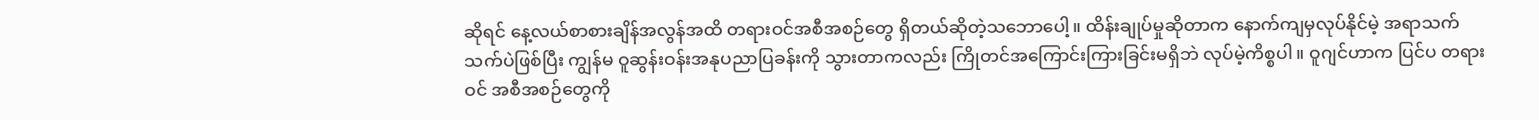ဆိုရင် နေ့လယ်စာစားချိန်အလွန်အထိ တရားဝင်အစီအစဉ်တွေ ရှိတယ်ဆိုတဲ့သဘောပေါ့။ ထိန်းချုပ်မှုဆိုတာက နောက်ကျမှလုပ်နိုင်မဲ့ အရာသက်သက်ပဲဖြစ်ပြီး ကျွန်မ ဝူဆွန်းဝန်းအနုပညာပြခန်းကို သွားတာကလည်း ကြိုတင်အကြောင်းကြားခြင်းမရှိဘဲ လုပ်မဲ့ကိစ္စပါ။ ဝူဂျင်ဟာက ပြင်ပ တရားဝင် အစီအစဉ်တွေကို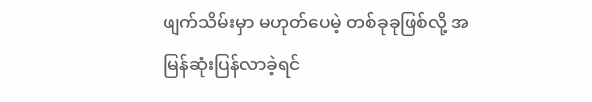ဖျက်သိမ်းမှာ မဟုတ်ပေမဲ့ တစ်ခုခုဖြစ်လို့ အမြန်ဆုံးပြန်လာခဲ့ရင်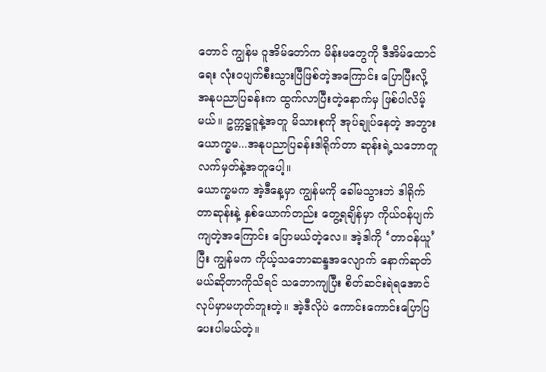တောင် ကျွန်မ ဝူအိမ်တော်က မိန်းမတွေကို ဒီအိမ်ထောင်ရေး လုံးဝပျက်စီးသွားပြီဖြစ်တဲ့အကြောင်း ပြောပြီးလို့ အနုပညာပြခန်းက ထွက်လာပြီးတဲ့နောက်မှ ဖြစ်ပါလိမ့်မယ်။ ဥက္ကဋ္ဌဝူနဲ့အတူ မိသားစုကို အုပ်ချုပ်နေတဲ့ အဘွားယောက္ခမ...အနုပညာပြခန်းဒါရိုက်တာ ဆုန်းရဲ့သဘောတူလက်မှတ်နဲ့အတူပေါ့။
ယောက္ခမက အဲ့ဒီနေ့မှာ ကျွန်မကို ခေါ်မသွားဘဲ ဒါရိုက်တာဆုန်းနဲ့ နှစ်ယောက်တည်း တွေ့ရချိန်မှာ ကိုယ်ဝန်ပျက်ကျတဲ့အကြောင်း ပြောမယ်တဲ့လေ။ အဲ့ဒါကို ‘တာဝန်ယူ’ ပြီး ကျွန်မက ကိုယ့်သဘောဆန္ဒအလျောက် နောက်ဆုတ်မယ်ဆိုတာကိုသိရင် သဘောကျပြီး စိတ်ဆင်းရဲရအောင် လုပ်မှာမဟုတ်ဘူးတဲ့။ အဲ့ဒီလိုပဲ ကောင်းကောင်းပြောပြပေးပါမယ်တဲ့။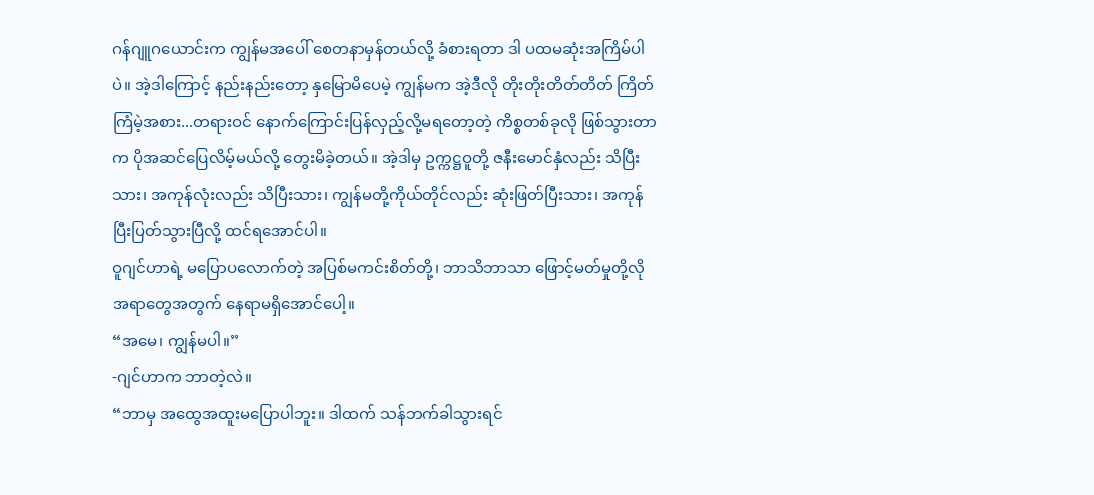ဂန်ဂျူဂယောင်းက ကျွန်မအပေါ် စေတနာမှန်တယ်လို့ ခံစားရတာ ဒါ ပထမဆုံးအကြိမ်ပါပဲ။ အဲ့ဒါကြောင့် နည်းနည်းတော့ နှမြောမိပေမဲ့ ကျွန်မက အဲ့ဒီလို တိုးတိုးတိတ်တိတ် ကြိတ်ကြံမဲ့အစား...တရားဝင် နောက်ကြောင်းပြန်လှည့်လို့မရတော့တဲ့ ကိစ္စတစ်ခုလို ဖြစ်သွားတာက ပိုအဆင်ပြေလိမ့်မယ်လို့ တွေးမိခဲ့တယ်။ အဲ့ဒါမှ ဥက္ကဋ္ဌဝူတို့ ဇနီးမောင်နှံလည်း သိပြီးသား၊ အကုန်လုံးလည်း သိပြီးသား၊ ကျွန်မတို့ကိုယ်တိုင်လည်း ဆုံးဖြတ်ပြီးသား၊ အကုန်ပြီးပြတ်သွားပြီလို့ ထင်ရအောင်ပါ။
ဝူဂျင်ဟာရဲ့ မပြောပလောက်တဲ့ အပြစ်မကင်းစိတ်တို့၊ ဘာသိဘာသာ ဖြောင့်မတ်မှုတို့လို အရာတွေအတွက် နေရာမရှိအောင်ပေါ့။
“အမေ၊ ကျွန်မပါ။”
-ဂျင်ဟာက ဘာတဲ့လဲ။
“ဘာမှ အထွေအထူးမပြောပါဘူး။ ဒါထက် သန်ဘက်ခါသွားရင်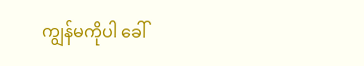ကျွန်မကိုပါ ခေါ်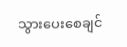သွားပေးစေချင်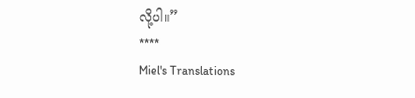လို့ပါ။”
****
Miel's Translations